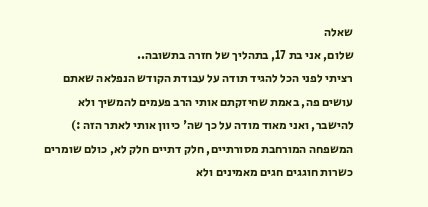שאלה
שלום, אני בת 17, בתהליך של חזרה בתשובה..
רציתי לפני הכל להגיד תודה על עבודת הקודש הנפלאה שאתם עושים פה, באמת שחיזקתם אותי הרב פעמים להמשיך ולא להישבר, ואני מאוד מודה על כך שה' כיוון אותי לאתר הזה :)
המשפחה המורחבת מסורתיים, חלק דתיים חלק לא, כולם שומרים כשרות חוגגים חגים מאמינים ולא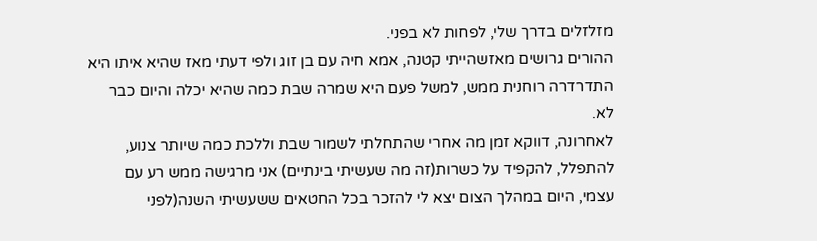מזלזלים בדרך שלי, לפחות לא בפני.
ההורים גרושים מאזשהייתי קטנה, אמא חיה עם בן זוג ולפי דעתי מאז שהיא איתו היא התדרדרה רוחנית ממש, למשל פעם היא שמרה שבת כמה שהיא יכלה והיום כבר לא.
לאחרונה, דווקא זמן מה אחרי שהתחלתי לשמור שבת וללכת כמה שיותר צנוע, להתפלל, להקפיד על כשרות(זה מה שעשיתי בינתיים) אני מרגישה ממש רע עם עצמי, היום במהלך הצום יצא לי להזכר בכל החטאים ששעשיתי השנה(לפני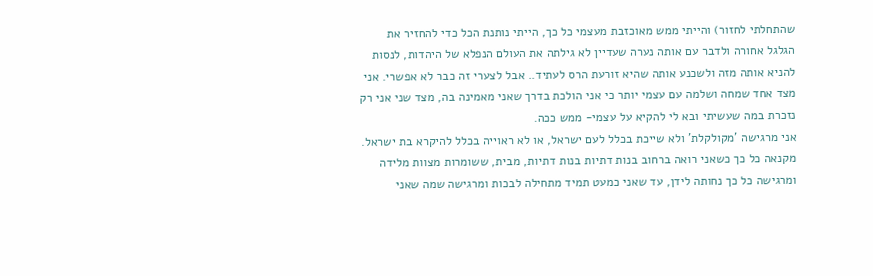שהתחלתי לחזור) והייתי ממש מאוכזבת מעצמי כל כך, הייתי נותנת הכל כדי להחזיר את הגלגל אחורה ולדבר עם אותה נערה שעדיין לא גילתה את העולם הנפלא של היהדות, לנסות להניא אותה מזה ולשכנע אותה שהיא זורעת הרס לעתיד.. אבל לצערי זה כבר לא אפשרי. אני מצד אחד שמחה ושלמה עם עצמי יותר כי אני הולכת בדרך שאני מאמינה בה, מצד שני אני רק נזכרת במה שעשיתי ובא לי להקיא על עצמי- ממש ככה.
אני מרגישה 'מקולקלת' ולא שייכת בכלל לעם ישראל, או לא ראוייה בכלל להיקרא בת ישראל.
מקנאה כל כך כשאני רואה ברחוב בנות דתיות בנות דתיות, מבית, ששומרות מצוות מלידה ומרגישה כל כך נחותה לידן, עד שאני כמעט תמיד מתחילה לבכות ומרגישה שמה שאני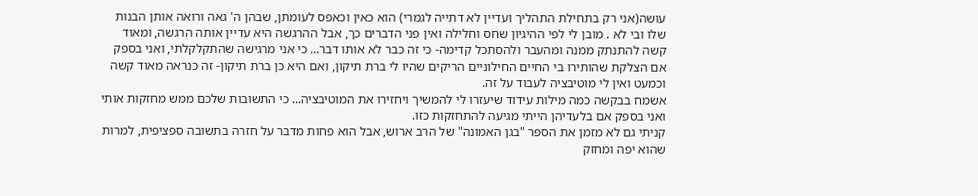עושה(אני רק בתחילת התהליך ועדיין לא דתייה לגמרי) הוא כאין וכאפס לעומתן, שבהן ה' גאה ורואה אותן הבנות שלו ובי לא . מובן לי לפי ההיגיון שחס וחלילה ואין פני הדברים כך, אבל ההרגשה היא עדיין אותה הרגשה, ומאוד קשה להתנתק ממנה ומהעבר ולהסתכל קדימה- כי זה כבר לא אותו דבר... כי אני מרגישה שהתקלקלתי, ואני בספק אם הצלקת שהותירו בי החיים החילוניים הריקים שהיו לי ברת תיקון, ואם היא כן ברת תיקון- זה כנראה מאוד קשה וכמעט ואין לי מוטיבציה לעבוד על זה.
אשמח בבקשה כמה מילות עידוד שיעזרו לי להמשיך ויחזירו את המוטיבציה... כי התשובות שלכם ממש מחזקות אותי ואני בספק אם בלעדיהן הייתי מגיעה להתחזקות כזו.
קניתי גם לא מזמן את הספר "בגן האמונה" של הרב ארוש, אבל הוא פחות מדבר על חזרה בתשובה ספציפית, למרות שהוא יפה ומחזק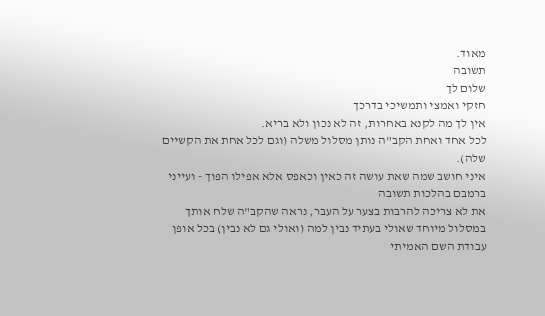מאוד.
תשובה
שלום לך
חזקי ואמצי ותמשיכי בדרכך
אין לך מה לקנא באחרות, זה לא נכון ולא בריא.
לכל אחד ואחת הקב"ה נותן מסלול משלה (וגם לכל אחת את הקשיים שלה).
איני חושב שמה שאת עושה זה כאין וכאפס אלא אפילו הפוך - ועייני ברמבם בהלכות תשובה
את לא צריכה להרבות בצער על העבר, נראה שהקב"ה שלח אותך במסלול מיוחד שאולי בעתיד נבין למה (ואולי גם לא נבין) בכל אופן עבודת השם האמיתי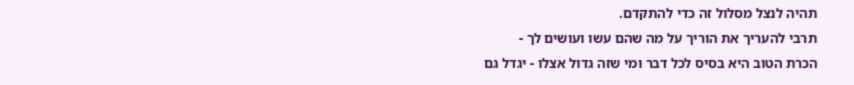תהיה לנצל מסלול זה כדי להתקדם.
תרבי להעריך את הוריך על מה שהם עשו ועושים לך -
הכרת הטוב היא בסיס לכל דבר ומי שזה גדול אצלו - יגדל גם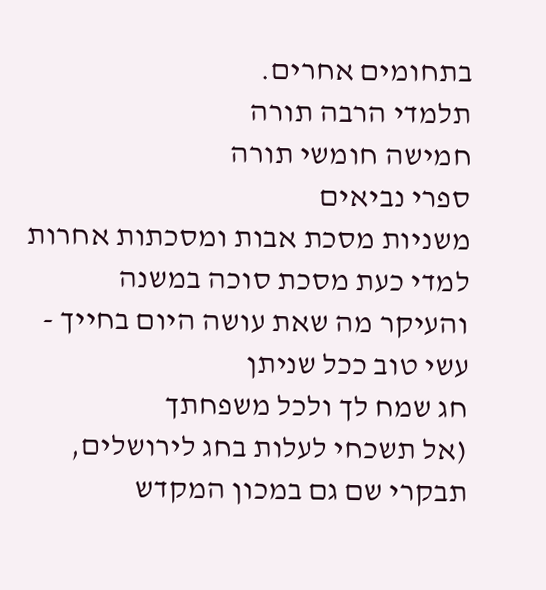בתחומים אחרים.
תלמדי הרבה תורה
חמישה חומשי תורה
ספרי נביאים
משניות מסכת אבות ומסכתות אחרות
למדי כעת מסכת סוכה במשנה
והעיקר מה שאת עושה היום בחייך - עשי טוב ככל שניתן
חג שמח לך ולכל משפחתך
(אל תשכחי לעלות בחג לירושלים, תבקרי שם גם במכון המקדש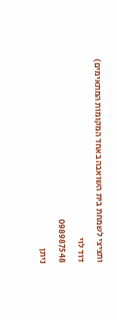ותציצי לשמחת בית השואבה באחד המקומות המתאימים)
דוד לוי
098987548
ניתן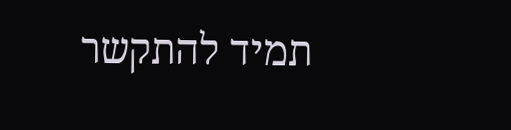תמיד להתקשר